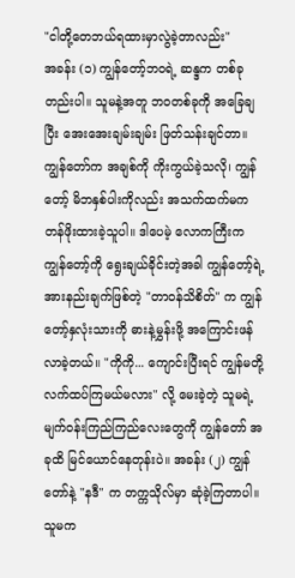"ငါတို့တေဘယ်ရထားမှာလွဲခဲ့တာလည်း"
အခန်း (၁) ကျွန်တော့်ဘဝရဲ့ ဆန္ဒက တစ်ခုတည်းပါ။ သူမနဲ့အတူ ဘဝတစ်ခုကို အခြေချပြီး အေးအေးချမ်းချမ်း ဖြတ်သန်းချင်တာ။ ကျွန်တော်က အချစ်ကို ကိုးကွယ်ခဲ့သလို၊ ကျွန်တော့် မိဘနှစ်ပါးကိုလည်း အသက်ထက်မက တန်ဖိုးထားခဲ့သူပါ။ ဒါပေမဲ့ လောကကြီးက ကျွန်တော့်ကို ရွေးချယ်ခိုင်းတဲ့အခါ ကျွန်တော့်ရဲ့ အားနည်းချက်ဖြစ်တဲ့ "တာဝန်သိစိတ်" က ကျွန်တော့်နှလုံးသားကို ဓားနဲ့မွှန်းဖို့ အကြောင်းဖန်လာခဲ့တယ်။ "ကိုကို... ကျောင်းပြီးရင် ကျွန်မတို့ လက်ထပ်ကြမယ်မလား" လို့ မေးခဲ့တဲ့ သူမရဲ့ မျက်ဝန်းကြည်ကြည်လေးတွေကို ကျွန်တော် အခုထိ မြင်ယောင်နေတုန်းပဲ။ အခန်း (၂) ကျွန်တော်နဲ့ "နဒီ" က တက္ကသိုလ်မှာ ဆုံခဲ့ကြတာပါ။ သူမက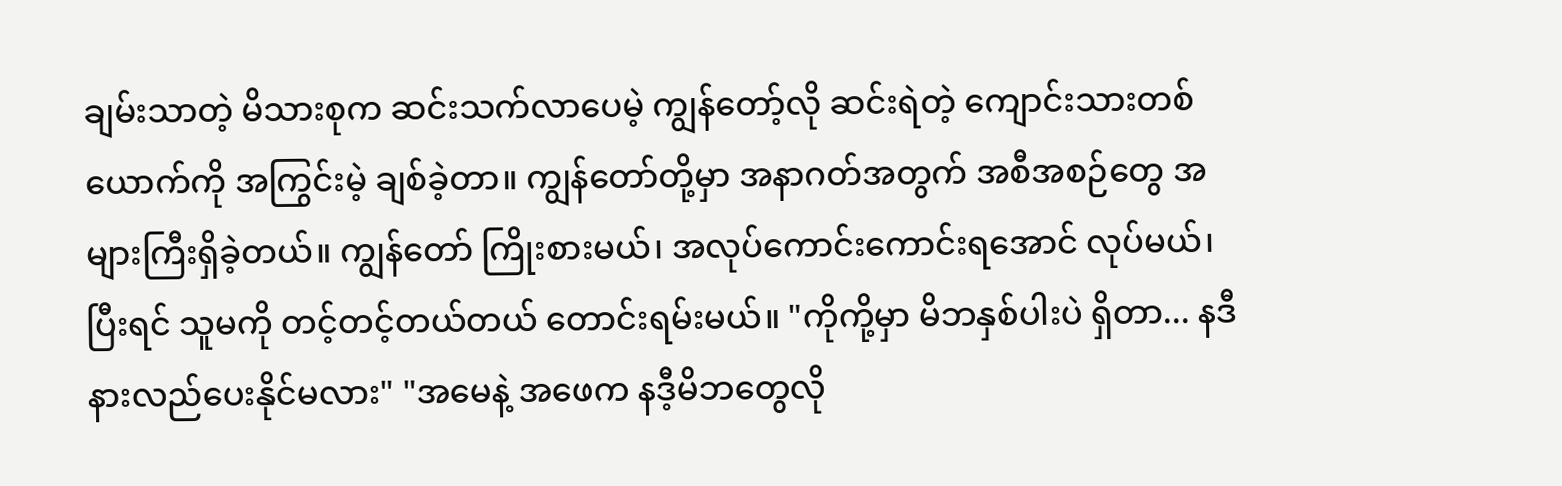ချမ်းသာတဲ့ မိသားစုက ဆင်းသက်လာပေမဲ့ ကျွန်တော့်လို ဆင်းရဲတဲ့ ကျောင်းသားတစ်ယောက်ကို အကြွင်းမဲ့ ချစ်ခဲ့တာ။ ကျွန်တော်တို့မှာ အနာဂတ်အတွက် အစီအစဉ်တွေ အများကြီးရှိခဲ့တယ်။ ကျွန်တော် ကြိုးစားမယ်၊ အလုပ်ကောင်းကောင်းရအောင် လုပ်မယ်၊ ပြီးရင် သူမကို တင့်တင့်တယ်တယ် တောင်းရမ်းမယ်။ "ကိုကို့မှာ မိဘနှစ်ပါးပဲ ရှိတာ... နဒီ နားလည်ပေးနိုင်မလား" "အမေနဲ့ အဖေက နဒီ့မိဘတွေလို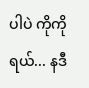ပါပဲ ကိုကိုရယ်... နဒီ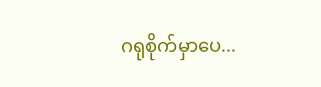ဂရုစိုက်မှာပေ...